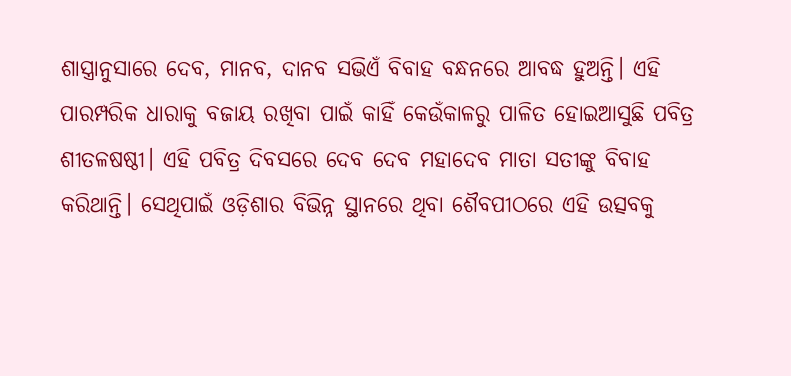ଶାସ୍ତ୍ରାନୁସାରେ ଦେବ, ମାନବ, ଦାନବ ସଭିଏଁ ବିବାହ ବନ୍ଧନରେ ଆବଦ୍ଧ ହୁଅନ୍ତି। ଏହି ପାରମ୍ପରିକ ଧାରାକୁ ବଜାୟ ରଖିବା ପାଇଁ କାହିଁ କେଉଁକାଳରୁ ପାଳିତ ହୋଇଆସୁଛି ପବିତ୍ର ଶୀତଳଷଷ୍ଠୀ। ଏହି ପବିତ୍ର ଦିବସରେ ଦେବ ଦେବ ମହାଦେବ ମାତା ସତୀଙ୍କୁ ବିବାହ କରିଥାନ୍ତି। ସେଥିପାଇଁ ଓଡ଼ିଶାର ବିଭିନ୍ନ ସ୍ଥାନରେ ଥିବା ଶୈବପୀଠରେ ଏହି ଉତ୍ସବକୁ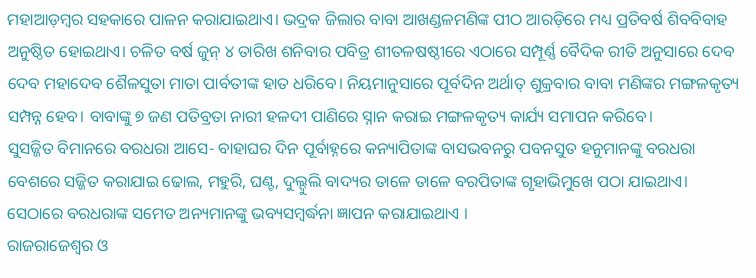ମହାଆଡ଼ମ୍ବର ସହକାରେ ପାଳନ କରାଯାଇଥାଏ। ଭଦ୍ରକ ଜିଲାର ବାବା ଆଖଣ୍ଡଳମଣିଙ୍କ ପୀଠ ଆରଡ଼ିରେ ମଧ୍ୟ ପ୍ରତିବର୍ଷ ଶିବବିବାହ ଅନୁଷ୍ଠିତ ହୋଇଥାଏ। ଚଳିତ ବର୍ଷ ଜୁନ୍ ୪ ତାରିଖ ଶନିବାର ପବିତ୍ର ଶୀତଳଷଷ୍ଠୀରେ ଏଠାରେ ସମ୍ପୂର୍ଣ୍ଣ ବୈଦିକ ରୀତି ଅନୁସାରେ ଦେବ ଦେବ ମହାଦେବ ଶୈଳସୁତା ମାତା ପାର୍ବତୀଙ୍କ ହାତ ଧରିବେ। ନିୟମାନୁସାରେ ପୂର୍ବଦିନ ଅର୍ଥାତ୍ ଶୁକ୍ରବାର ବାବା ମଣିଙ୍କର ମଙ୍ଗଳକୃତ୍ୟ ସମ୍ପନ୍ନ ହେବ। ବାବାଙ୍କୁ ୭ ଜଣ ପତିବ୍ରତା ନାରୀ ହଳଦୀ ପାଣିରେ ସ୍ନାନ କରାଇ ମଙ୍ଗଳକୃତ୍ୟ କାର୍ଯ୍ୟ ସମାପନ କରିବେ।
ସୁସଜ୍ଜିତ ବିମାନରେ ବରଧରା ଆସେ- ବାହାଘର ଦିନ ପୂର୍ବାହ୍ନରେ କନ୍ୟାପିତାଙ୍କ ବାସଭବନରୁ ପବନସୁତ ହନୁମାନଙ୍କୁ ବରଧରା ବେଶରେ ସଜ୍ଜିତ କରାଯାଇ ଢୋଲ, ମହୁରି, ଘଣ୍ଟ, ଦୁଲ୍ଦୁଲି ବାଦ୍ୟର ତାଳେ ତାଳେ ବରପିତାଙ୍କ ଗୃହାଭିମୁଖେ ପଠା ଯାଇଥାଏ। ସେଠାରେ ବରଧରାଙ୍କ ସମେତ ଅନ୍ୟମାନଙ୍କୁ ଭବ୍ୟସମ୍ବର୍ଦ୍ଧନା ଜ୍ଞାପନ କରାଯାଇଥାଏ ।
ରାଜରାଜେଶ୍ୱର ଓ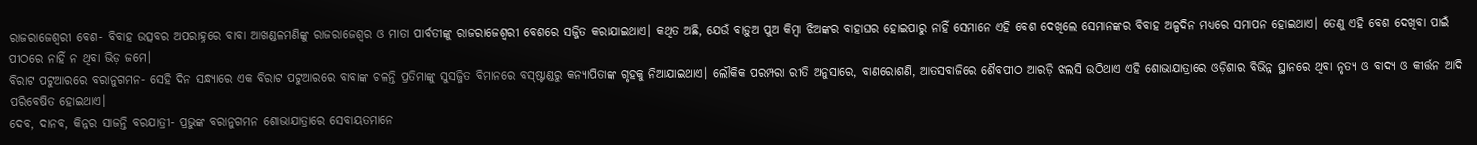ରାଜରାଜେଶ୍ୱରୀ ବେଶ- ବିବାହ ଉତ୍ସବର ଅପରାହ୍ନରେ ବାବା ଆଖଣ୍ଡଳମଣିଙ୍କୁ ରାଜରାଜେଶ୍ୱର ଓ ମାତା ପାର୍ବତୀଙ୍କୁ ରାଜରାଜେଶ୍ୱରୀ ବେଶରେ ସଜ୍ଜିତ କରାଯାଇଥାଏ। କଥିତ ଅଛି, ଯେଉଁ ବାଡ଼ୁଅ ପୁଅ କିମ୍ବା ଝିଅଙ୍କର ବାହାଘର ହୋଇପାରୁ ନାହିଁ ସେମାନେ ଏହି ବେଶ ଦେଖିଲେ ସେମାନଙ୍କର ବିବାହ ଅଳ୍ପଦିନ ମଧ୍ୟରେ ସମାପନ ହୋଇଥାଏ। ତେଣୁ ଏହି ବେଶ ଦେଖିବା ପାଇଁ ପୀଠରେ ନାହିଁ ନ ଥିବା ଭିଡ଼ ଜମେ।
ବିରାଟ ପଟୁଆରରେ ବରାନୁଗମନ- ସେହି ଦିନ ସନ୍ଧ୍ୟାରେ ଏକ ବିରାଟ ପଟୁଆରରେ ବାବାଙ୍କ ଚଳନ୍ତି ପ୍ରତିମାଙ୍କୁ ସୁସଜ୍ଜିତ ବିମାନରେ ବସ୍ଷ୍ଟାଣ୍ଡରୁ କନ୍ୟାପିତାଙ୍କ ଗୃହକୁ ନିଆଯାଇଥାଏ। ଲୌକିକ ପରମ୍ପରା ରୀତି ଅନୁସାରେ, ବାଣରୋଶଣି, ଆତସବାଜିରେ ଶୈବପୀଠ ଆରଡ଼ି ଝଲସି ଉଠିଥାଏ ଏହି ଶୋଭାଯାତ୍ରାରେ ଓଡ଼ିଶାର ବିଭିନ୍ନ ସ୍ଥାନରେ ଥିବା ନୃତ୍ୟ ଓ ବାଦ୍ୟ ଓ କୀର୍ତ୍ତନ ଆଦି ପରିବେଷିତ ହୋଇଥାଏ।
ଦେବ, ଦାନବ, କିନ୍ନର ସାଜନ୍ତି ବରଯାତ୍ରୀ- ପ୍ରଭୁଙ୍କ ବରାନୁଗମନ ଶୋଭାଯାତ୍ରାରେ ସେବାୟତମାନେ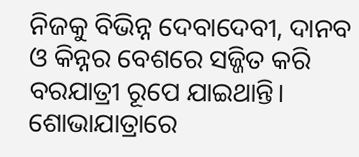ନିଜକୁ ବିଭିନ୍ନ ଦେବାଦେବୀ, ଦାନବ ଓ କିନ୍ନର ବେଶରେ ସଜ୍ଜିତ କରି ବରଯାତ୍ରୀ ରୂପେ ଯାଇଥାନ୍ତି। ଶୋଭାଯାତ୍ରାରେ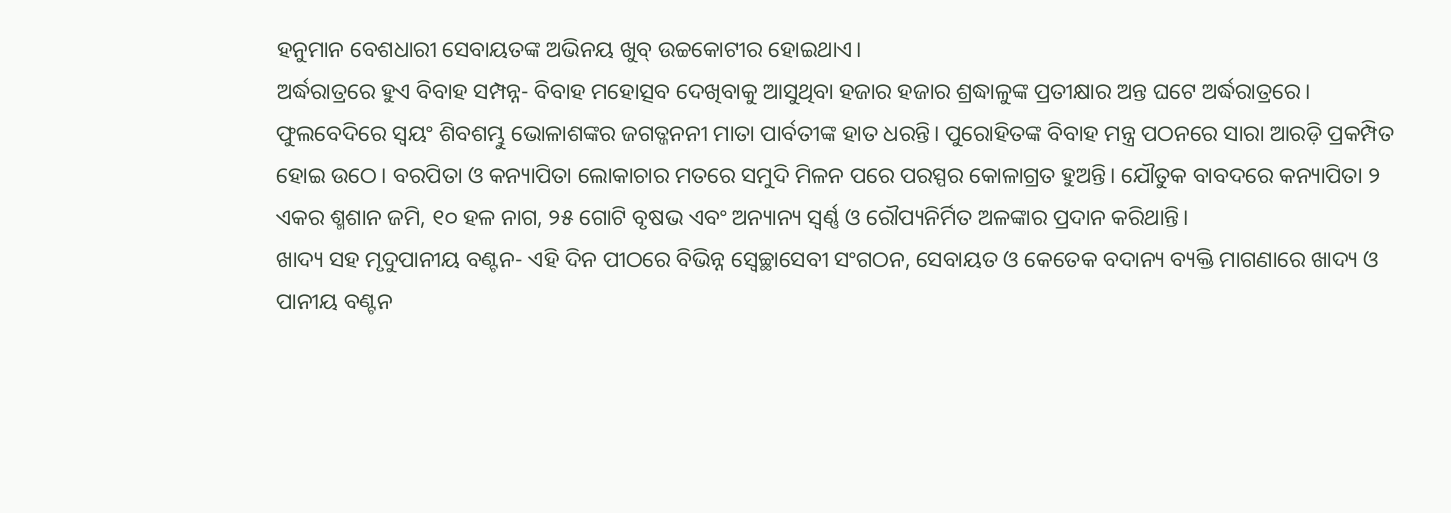ହନୁମାନ ବେଶଧାରୀ ସେବାୟତଙ୍କ ଅଭିନୟ ଖୁବ୍ ଉଚ୍ଚକୋଟୀର ହୋଇଥାଏ।
ଅର୍ଦ୍ଧରାତ୍ରରେ ହୁଏ ବିବାହ ସମ୍ପନ୍ନ- ବିବାହ ମହୋତ୍ସବ ଦେଖିବାକୁ ଆସୁଥିବା ହଜାର ହଜାର ଶ୍ରଦ୍ଧାଳୁଙ୍କ ପ୍ରତୀକ୍ଷାର ଅନ୍ତ ଘଟେ ଅର୍ଦ୍ଧରାତ୍ରରେ। ଫୁଲବେଦିରେ ସ୍ବୟଂ ଶିବଶମ୍ଭୁ ଭୋଳାଶଙ୍କର ଜଗତ୍ଜନନୀ ମାତା ପାର୍ବତୀଙ୍କ ହାତ ଧରନ୍ତି। ପୁରୋହିତଙ୍କ ବିବାହ ମନ୍ତ୍ର ପଠନରେ ସାରା ଆରଡ଼ି ପ୍ରକମ୍ପିତ ହୋଇ ଉଠେ। ବରପିତା ଓ କନ୍ୟାପିତା ଲୋକାଚାର ମତରେ ସମୁଦି ମିଳନ ପରେ ପରସ୍ପର କୋଳାଗ୍ରତ ହୁଅନ୍ତି। ଯୌତୁକ ବାବଦରେ କନ୍ୟାପିତା ୨ ଏକର ଶ୍ମଶାନ ଜମି, ୧୦ ହଳ ନାଗ, ୨୫ ଗୋଟି ବୃଷଭ ଏବଂ ଅନ୍ୟାନ୍ୟ ସ୍ବର୍ଣ୍ଣ ଓ ରୌପ୍ୟନିର୍ମିତ ଅଳଙ୍କାର ପ୍ରଦାନ କରିଥାନ୍ତି।
ଖାଦ୍ୟ ସହ ମୃଦୁପାନୀୟ ବଣ୍ଟନ- ଏହି ଦିନ ପୀଠରେ ବିଭିନ୍ନ ସ୍ବେଚ୍ଛାସେବୀ ସଂଗଠନ, ସେବାୟତ ଓ କେତେକ ବଦାନ୍ୟ ବ୍ୟକ୍ତି ମାଗଣାରେ ଖାଦ୍ୟ ଓ ପାନୀୟ ବଣ୍ଟନ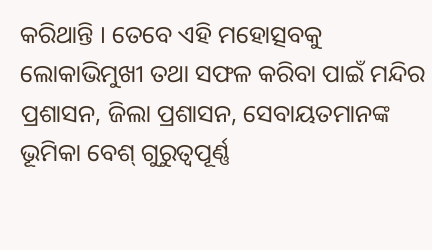କରିଥାନ୍ତି । ତେବେ ଏହି ମହୋତ୍ସବକୁ ଲୋକାଭିମୁଖୀ ତଥା ସଫଳ କରିବା ପାଇଁ ମନ୍ଦିର ପ୍ରଶାସନ, ଜିଲା ପ୍ରଶାସନ, ସେବାୟତମାନଙ୍କ ଭୂମିକା ବେଶ୍ ଗୁରୁତ୍ୱପୂର୍ଣ୍ଣ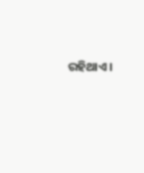ରହିଥାଏ।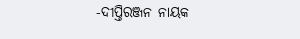-ଦୀପ୍ତିରଞ୍ଜନ ନାୟକ